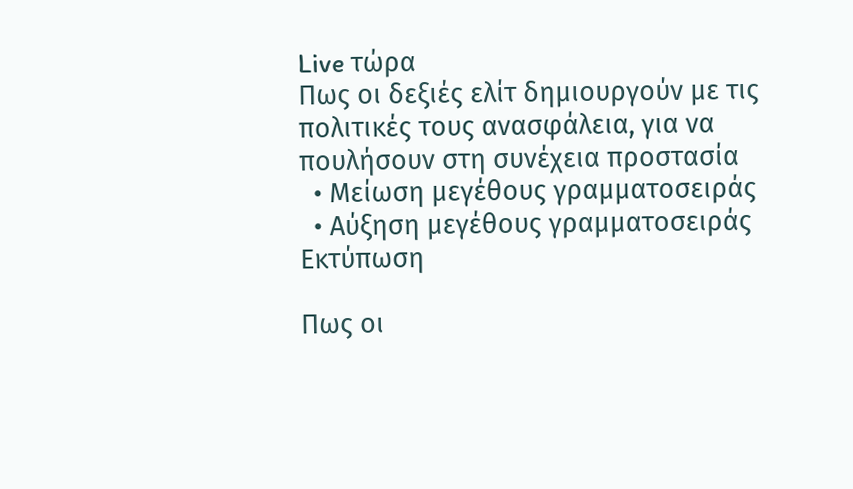Live τώρα
Πως οι δεξιές ελίτ δημιουργούν με τις πολιτικές τους ανασφάλεια, για να πουλήσουν στη συνέχεια προστασία
  • Μείωση μεγέθους γραμματοσειράς
  • Αύξηση μεγέθους γραμματοσειράς
Εκτύπωση

Πως οι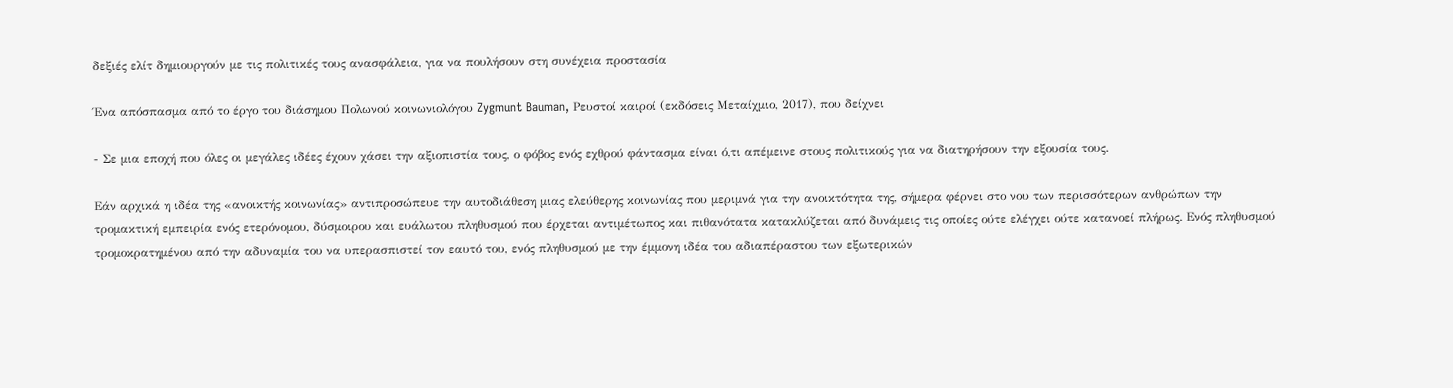δεξιές ελίτ δημιουργούν με τις πολιτικές τους ανασφάλεια, για να πουλήσουν στη συνέχεια προστασία

Ένα απόσπασμα από το έργο του διάσημου Πολωνού κοινωνιολόγου Zygmunt Bauman, Ρευστοί καιροί (εκδόσεις Μεταίχμιο, 2017), που δείχνει

- Σε μια εποχή που όλες οι μεγάλες ιδέες έχουν χάσει την αξιοπιστία τους, ο φόβος ενός εχθρού φάντασμα είναι ό,τι απέμεινε στους πολιτικούς για να διατηρήσουν την εξουσία τους.

Εάν αρχικά η ιδέα της «ανοικτής κοινωνίας» αντιπροσώπευε την αυτοδιάθεση μιας ελεύθερης κοινωνίας που μεριμνά για την ανοικτότητα της, σήμερα φέρνει στο νου των περισσότερων ανθρώπων την τρομακτική εμπειρία ενός ετερόνομου, δύσμοιρου και ευάλωτου πληθυσμού που έρχεται αντιμέτωπος και πιθανότατα κατακλύζεται από δυνάμεις τις οποίες ούτε ελέγχει ούτε κατανοεί πλήρως. Ενός πληθυσμού τρομοκρατημένου από την αδυναμία του να υπερασπιστεί τον εαυτό του, ενός πληθυσμού με την έμμονη ιδέα του αδιαπέραστου των εξωτερικών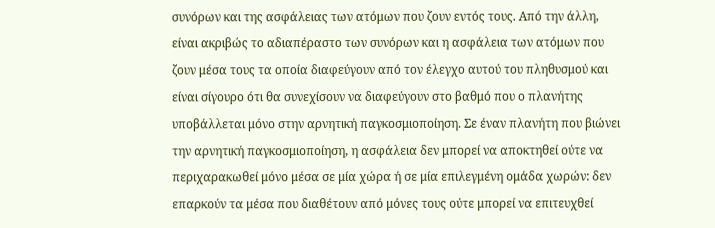συνόρων και της ασφάλειας των ατόμων που ζουν εντός τους. Από την άλλη, είναι ακριβώς το αδιαπέραστο των συνόρων και η ασφάλεια των ατόμων που ζουν μέσα τους τα οποία διαφεύγουν από τον έλεγχο αυτού του πληθυσμού και είναι σίγουρο ότι θα συνεχίσουν να διαφεύγουν στο βαθμό που ο πλανήτης υποβάλλεται μόνο στην αρνητική παγκοσμιοποίηση. Σε έναν πλανήτη που βιώνει την αρνητική παγκοσμιοποίηση, η ασφάλεια δεν μπορεί να αποκτηθεί ούτε να περιχαρακωθεί μόνο μέσα σε μία χώρα ή σε μία επιλεγμένη ομάδα χωρών: δεν επαρκούν τα μέσα που διαθέτουν από μόνες τους ούτε μπορεί να επιτευχθεί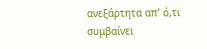ανεξάρτητα απ’ ό,τι συμβαίνει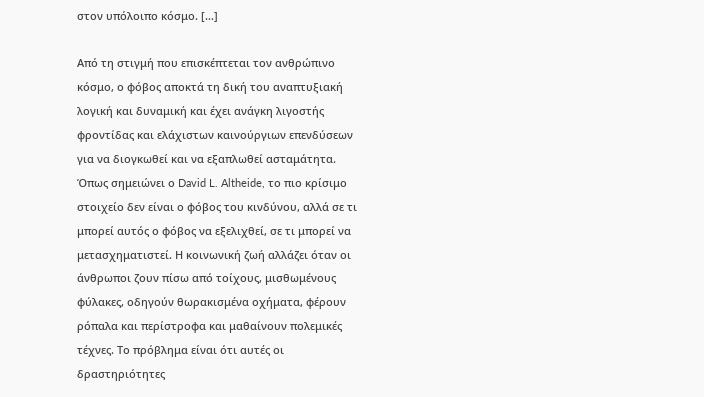στον υπόλοιπο κόσμο. [...]

Από τη στιγμή που επισκέπτεται τον ανθρώπινο κόσμο, ο φόβος αποκτά τη δική του αναπτυξιακή λογική και δυναμική και έχει ανάγκη λιγοστής φροντίδας και ελάχιστων καινούργιων επενδύσεων για να διογκωθεί και να εξαπλωθεί ασταμάτητα. Όπως σημειώνει ο David L. Altheide, το πιο κρίσιμο στοιχείο δεν είναι ο φόβος του κινδύνου, αλλά σε τι μπορεί αυτός ο φόβος να εξελιχθεί, σε τι μπορεί να μετασχηματιστεί. Η κοινωνική ζωή αλλάζει όταν οι άνθρωποι ζουν πίσω από τοίχους, μισθωμένους φύλακες, οδηγούν θωρακισμένα οχήματα, φέρουν ρόπαλα και περίστροφα και μαθαίνουν πολεμικές τέχνες. Το πρόβλημα είναι ότι αυτές οι δραστηριότητες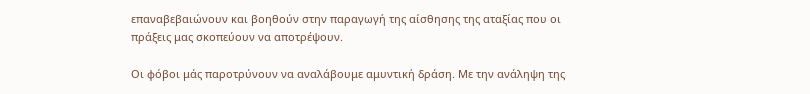επαναβεβαιώνουν και βοηθούν στην παραγωγή της αίσθησης της αταξίας που οι πράξεις μας σκοπεύουν να αποτρέψουν.

Οι φόβοι μάς παροτρύνουν να αναλάβουμε αμυντική δράση. Με την ανάληψη της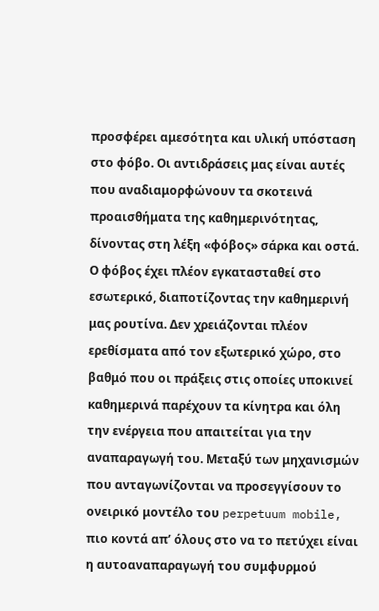προσφέρει αμεσότητα και υλική υπόσταση στο φόβο. Οι αντιδράσεις μας είναι αυτές που αναδιαμορφώνουν τα σκοτεινά προαισθήματα της καθημερινότητας, δίνοντας στη λέξη «φόβος» σάρκα και οστά. Ο φόβος έχει πλέον εγκατασταθεί στο εσωτερικό, διαποτίζοντας την καθημερινή μας ρουτίνα. Δεν χρειάζονται πλέον ερεθίσματα από τον εξωτερικό χώρο, στο βαθμό που οι πράξεις στις οποίες υποκινεί καθημερινά παρέχουν τα κίνητρα και όλη την ενέργεια που απαιτείται για την αναπαραγωγή του. Μεταξύ των μηχανισμών που ανταγωνίζονται να προσεγγίσουν το ονειρικό μοντέλο του perpetuum mobile, πιο κοντά απ’ όλους στο να το πετύχει είναι η αυτοαναπαραγωγή του συμφυρμού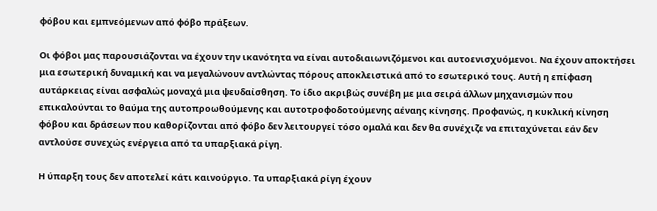φόβου και εμπνεόμενων από φόβο πράξεων.

Οι φόβοι μας παρουσιάζονται να έχουν την ικανότητα να είναι αυτοδιαιωνιζόμενοι και αυτοενισχυόμενοι. Να έχουν αποκτήσει μια εσωτερική δυναμική και να μεγαλώνουν αντλώντας πόρους αποκλειστικά από το εσωτερικό τους. Αυτή η επίφαση αυτάρκειας είναι ασφαλώς μοναχά μια ψευδαίσθηση. Το ίδιο ακριβώς συνέβη με μια σειρά άλλων μηχανισμών που επικαλούνται το θαύμα της αυτοπροωθούμενης και αυτοτροφοδοτούμενης αέναης κίνησης. Προφανώς, η κυκλική κίνηση φόβου και δράσεων που καθορίζονται από φόβο δεν λειτουργεί τόσο ομαλά και δεν θα συνέχιζε να επιταχύνεται εάν δεν αντλούσε συνεχώς ενέργεια από τα υπαρξιακά ρίγη.

Η ύπαρξη τους δεν αποτελεί κάτι καινούργιο. Τα υπαρξιακά ρίγη έχουν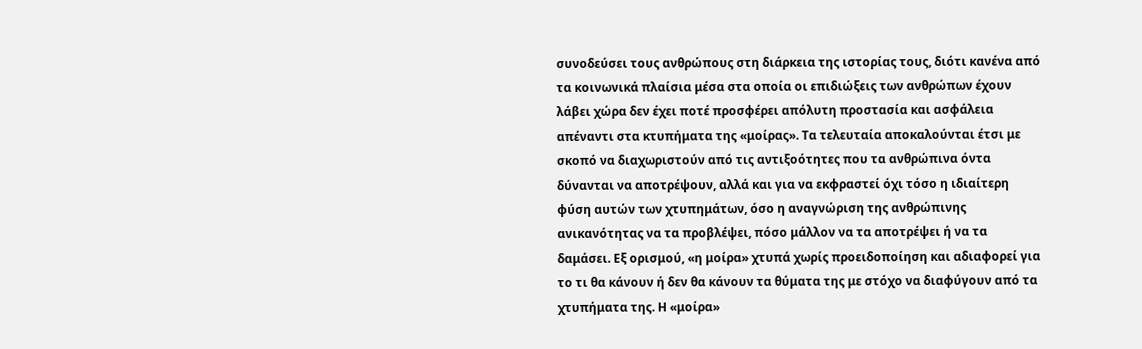συνοδεύσει τους ανθρώπους στη διάρκεια της ιστορίας τους, διότι κανένα από τα κοινωνικά πλαίσια μέσα στα οποία οι επιδιώξεις των ανθρώπων έχουν λάβει χώρα δεν έχει ποτέ προσφέρει απόλυτη προστασία και ασφάλεια απέναντι στα κτυπήματα της «μοίρας». Τα τελευταία αποκαλούνται έτσι με σκοπό να διαχωριστούν από τις αντιξοότητες που τα ανθρώπινα όντα δύνανται να αποτρέψουν, αλλά και για να εκφραστεί όχι τόσο η ιδιαίτερη φύση αυτών των χτυπημάτων, όσο η αναγνώριση της ανθρώπινης ανικανότητας να τα προβλέψει, πόσο μάλλον να τα αποτρέψει ή να τα δαμάσει. Εξ ορισμού, «η μοίρα» χτυπά χωρίς προειδοποίηση και αδιαφορεί για το τι θα κάνουν ή δεν θα κάνουν τα θύματα της με στόχο να διαφύγουν από τα χτυπήματα της. Η «μοίρα»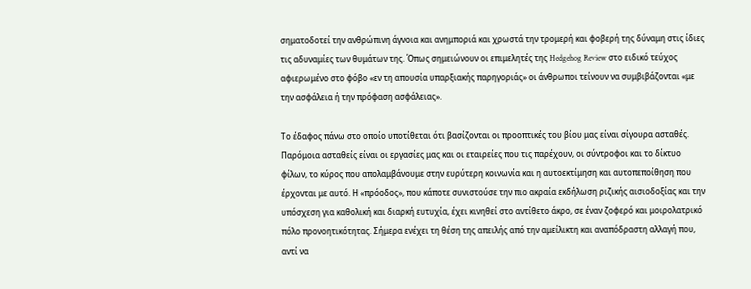σηματοδοτεί την ανθρώπινη άγνοια και ανημποριά και χρωστά την τρομερή και φοβερή της δύναμη στις ίδιες τις αδυναμίες των θυμάτων της. Όπως σημειώνουν οι επιμελητές της Hedgehog Review στο ειδικό τεύχος αφιερωμένο στο φόβο «εν τη απουσία υπαρξιακής παρηγοριάς» οι άνθρωποι τείνουν να συμβιβάζονται «με την ασφάλεια ή την πρόφαση ασφάλειας».

Το έδαφος πάνω στο οποίο υποτίθεται ότι βασίζονται οι προοπτικές του βίου μας είναι σίγουρα ασταθές. Παρόμοια ασταθείς είναι οι εργασίες μας και οι εταιρείες που τις παρέχουν, οι σύντροφοι και το δίκτυο φίλων, το κύρος που απολαμβάνουμε στην ευρύτερη κοινωνία και η αυτοεκτίμηση και αυτοπεποίθηση που έρχονται με αυτό. Η «πρόοδος», που κάποτε συνιστούσε την πιο ακραία εκδήλωση ριζικής αισιοδοξίας και την υπόσχεση για καθολική και διαρκή ευτυχία, έχει κινηθεί στο αντίθετο άκρο, σε έναν ζοφερό και μοιρολατρικό πόλο προνοητικότητας. Σήμερα ενέχει τη θέση της απειλής από την αμείλικτη και αναπόδραστη αλλαγή που, αντί να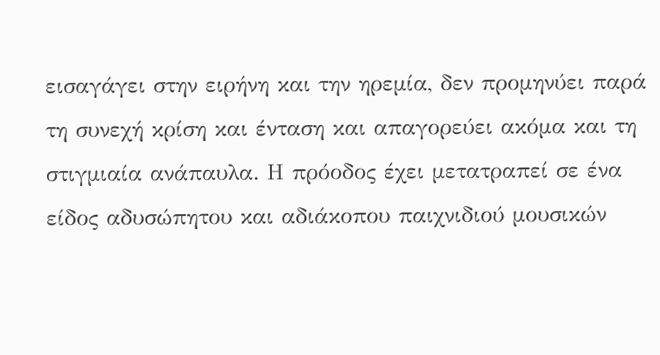εισαγάγει στην ειρήνη και την ηρεμία, δεν προμηνύει παρά τη συνεχή κρίση και ένταση και απαγορεύει ακόμα και τη στιγμιαία ανάπαυλα. Η πρόοδος έχει μετατραπεί σε ένα είδος αδυσώπητου και αδιάκοπου παιχνιδιού μουσικών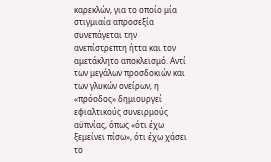καρεκλών, για το οποίο μία στιγμιαία απροσεξία συνεπάγεται την ανεπίστρεπτη ήττα και τον αμετάκλητο αποκλεισμό. Αντί των μεγάλων προσδοκιών και των γλυκών ονείρων, η «πρόοδος» δημιουργεί εφιαλτικούς συνειρμούς αϋπνίας, όπως «ότι έχω ξεμείνει πίσω», ότι έχω χάσει το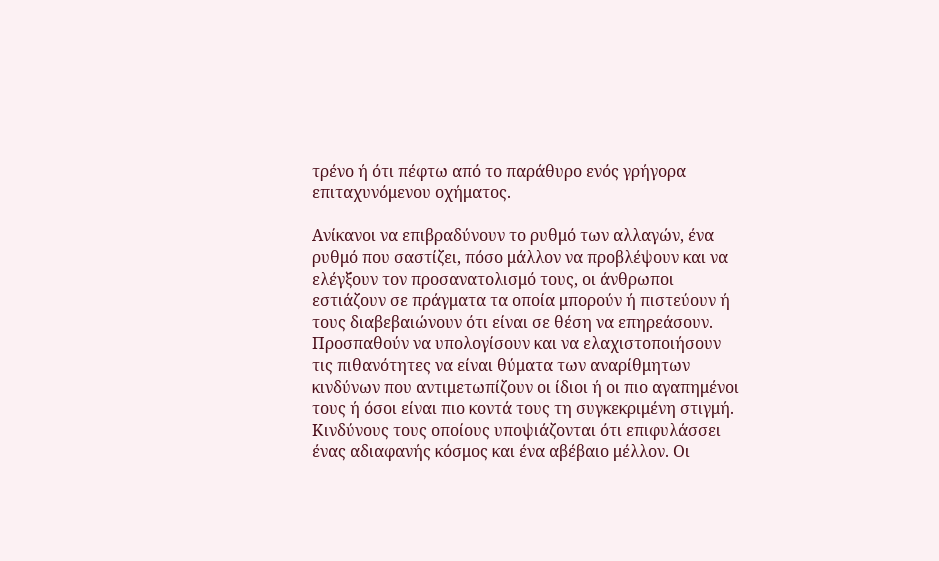τρένο ή ότι πέφτω από το παράθυρο ενός γρήγορα επιταχυνόμενου οχήματος.

Ανίκανοι να επιβραδύνουν το ρυθμό των αλλαγών, ένα ρυθμό που σαστίζει, πόσο μάλλον να προβλέψουν και να ελέγξουν τον προσανατολισμό τους, οι άνθρωποι εστιάζουν σε πράγματα τα οποία μπορούν ή πιστεύουν ή τους διαβεβαιώνουν ότι είναι σε θέση να επηρεάσουν. Προσπαθούν να υπολογίσουν και να ελαχιστοποιήσουν τις πιθανότητες να είναι θύματα των αναρίθμητων κινδύνων που αντιμετωπίζουν οι ίδιοι ή οι πιο αγαπημένοι τους ή όσοι είναι πιο κοντά τους τη συγκεκριμένη στιγμή. Κινδύνους τους οποίους υποψιάζονται ότι επιφυλάσσει ένας αδιαφανής κόσμος και ένα αβέβαιο μέλλον. Οι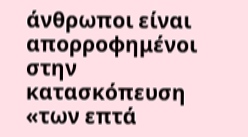άνθρωποι είναι απορροφημένοι στην κατασκόπευση «των επτά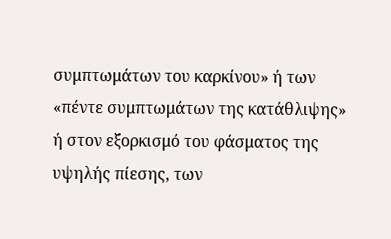συμπτωμάτων του καρκίνου» ή των «πέντε συμπτωμάτων της κατάθλιψης» ή στον εξορκισμό του φάσματος της υψηλής πίεσης, των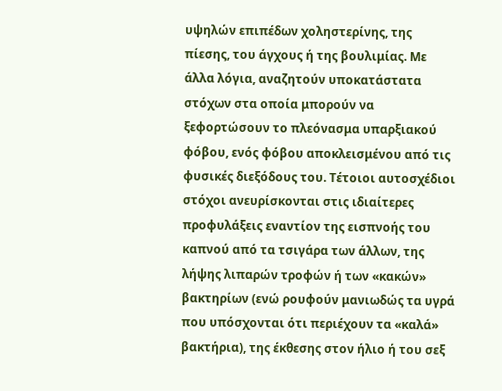υψηλών επιπέδων χοληστερίνης, της πίεσης, του άγχους ή της βουλιμίας. Με άλλα λόγια, αναζητούν υποκατάστατα στόχων στα οποία μπορούν να ξεφορτώσουν το πλεόνασμα υπαρξιακού φόβου, ενός φόβου αποκλεισμένου από τις φυσικές διεξόδους του. Τέτοιοι αυτοσχέδιοι στόχοι ανευρίσκονται στις ιδιαίτερες προφυλάξεις εναντίον της εισπνοής του καπνού από τα τσιγάρα των άλλων, της λήψης λιπαρών τροφών ή των «κακών» βακτηρίων (ενώ ρουφούν μανιωδώς τα υγρά που υπόσχονται ότι περιέχουν τα «καλά» βακτήρια), της έκθεσης στον ήλιο ή του σεξ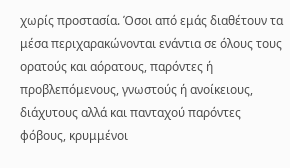χωρίς προστασία. Όσοι από εμάς διαθέτουν τα μέσα περιχαρακώνονται ενάντια σε όλους τους ορατούς και αόρατους, παρόντες ή προβλεπόμενους, γνωστούς ή ανοίκειους, διάχυτους αλλά και πανταχού παρόντες φόβους, κρυμμένοι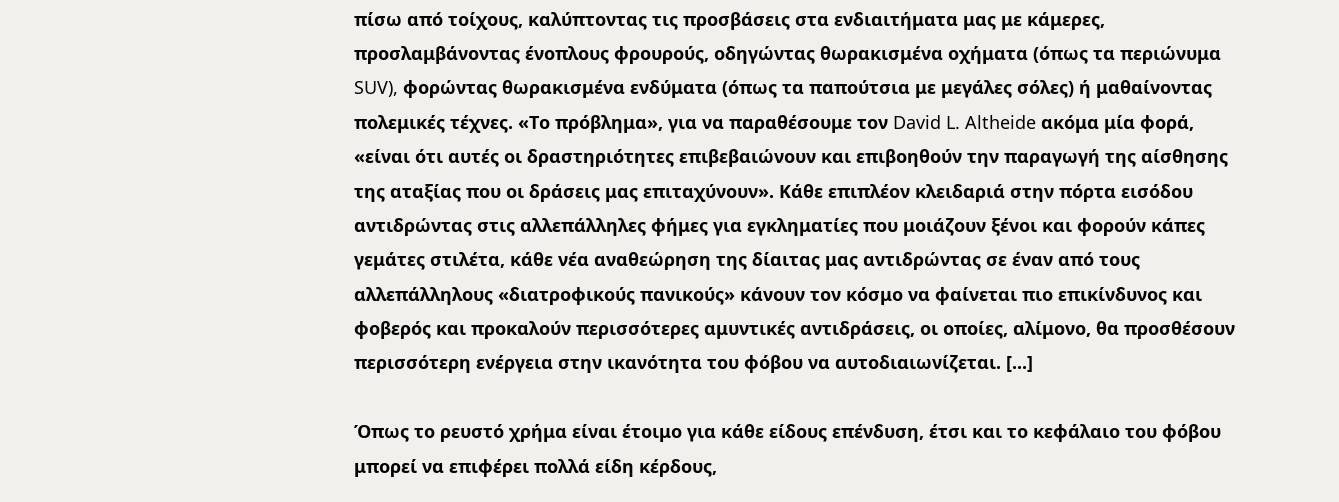πίσω από τοίχους, καλύπτοντας τις προσβάσεις στα ενδιαιτήματα μας με κάμερες, προσλαμβάνοντας ένοπλους φρουρούς, οδηγώντας θωρακισμένα οχήματα (όπως τα περιώνυμα SUV), φορώντας θωρακισμένα ενδύματα (όπως τα παπούτσια με μεγάλες σόλες) ή μαθαίνοντας πολεμικές τέχνες. «Το πρόβλημα», για να παραθέσουμε τον David L. Altheide ακόμα μία φορά, «είναι ότι αυτές οι δραστηριότητες επιβεβαιώνουν και επιβοηθούν την παραγωγή της αίσθησης της αταξίας που οι δράσεις μας επιταχύνουν». Κάθε επιπλέον κλειδαριά στην πόρτα εισόδου αντιδρώντας στις αλλεπάλληλες φήμες για εγκληματίες που μοιάζουν ξένοι και φορούν κάπες γεμάτες στιλέτα, κάθε νέα αναθεώρηση της δίαιτας μας αντιδρώντας σε έναν από τους αλλεπάλληλους «διατροφικούς πανικούς» κάνουν τον κόσμο να φαίνεται πιο επικίνδυνος και φοβερός και προκαλούν περισσότερες αμυντικές αντιδράσεις, οι οποίες, αλίμονο, θα προσθέσουν περισσότερη ενέργεια στην ικανότητα του φόβου να αυτοδιαιωνίζεται. [...]

Όπως το ρευστό χρήμα είναι έτοιμο για κάθε είδους επένδυση, έτσι και το κεφάλαιο του φόβου μπορεί να επιφέρει πολλά είδη κέρδους,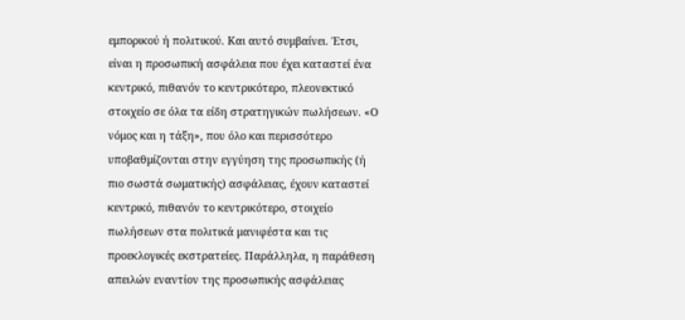εμπορικού ή πολιτικού. Και αυτό συμβαίνει. Έτσι, είναι η προσωπική ασφάλεια που έχει καταστεί ένα κεντρικό, πιθανόν το κεντρικότερο, πλεονεκτικό στοιχείο σε όλα τα είδη στρατηγικών πωλήσεων. «Ο νόμος και η τάξη», που όλο και περισσότερο υποβαθμίζονται στην εγγύηση της προσωπικής (ή πιο σωστά σωματικής) ασφάλειας, έχουν καταστεί κεντρικό, πιθανόν το κεντρικότερο, στοιχείο πωλήσεων στα πολιτικά μανιφέστα και τις προεκλογικές εκστρατείες. Παράλληλα, η παράθεση απειλών εναντίον της προσωπικής ασφάλειας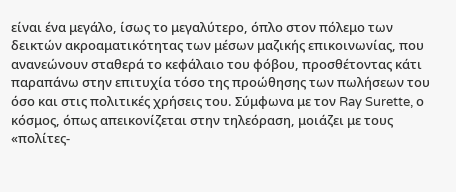είναι ένα μεγάλο, ίσως το μεγαλύτερο, όπλο στον πόλεμο των δεικτών ακροαματικότητας των μέσων μαζικής επικοινωνίας, που ανανεώνουν σταθερά το κεφάλαιο του φόβου, προσθέτοντας κάτι παραπάνω στην επιτυχία τόσο της προώθησης των πωλήσεων του όσο και στις πολιτικές χρήσεις του. Σύμφωνα με τον Ray Surette, ο κόσμος, όπως απεικονίζεται στην τηλεόραση, μοιάζει με τους «πολίτες-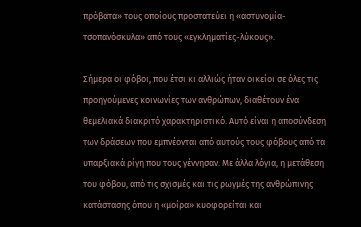πρόβατα» τους οποίους προστατεύει η «αστυνομία-τσοπανόσκυλα» από τους «εγκληματίες-λύκους».

Σήμερα οι φόβοι, που έτσι κι αλλιώς ήταν οικείοι σε όλες τις προηγούμενες κοινωνίες των ανθρώπων, διαθέτουν ένα θεμελιακά διακριτό χαρακτηριστικό. Αυτό είναι η αποσύνδεση των δράσεων που εμπνέονται από αυτούς τους φόβους από τα υπαρξιακά ρίγη που τους γέννησαν. Με άλλα λόγια, η μετάθεση του φόβου, από τις σχισμές και τις ρωγμές της ανθρώπινης κατάστασης όπου η «μοίρα» κυοφορείται και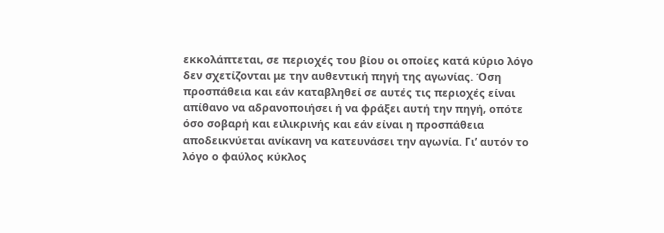εκκολάπτεται, σε περιοχές του βίου οι οποίες κατά κύριο λόγο δεν σχετίζονται με την αυθεντική πηγή της αγωνίας. Όση προσπάθεια και εάν καταβληθεί σε αυτές τις περιοχές είναι απίθανο να αδρανοποιήσει ή να φράξει αυτή την πηγή, οπότε όσο σοβαρή και ειλικρινής και εάν είναι η προσπάθεια αποδεικνύεται ανίκανη να κατευνάσει την αγωνία. Γι’ αυτόν το λόγο ο φαύλος κύκλος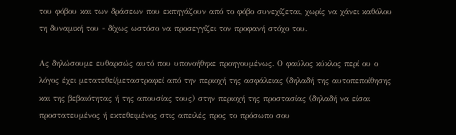του φόβου και των δράσεων που εκπηγάζουν από το φόβο συνεχίζεται, χωρίς να χάνει καθόλου τη δυναμική του - δίχως ωστόσο να προσεγγίζει τον προφανή στόχο του.

Ας δηλώσουμε ευθαρσώς αυτό που υπονοήθηκε προηγουμένως. Ο φαύλος κύκλος περί ου ο λόγος έχει μετατεθεί/μεταστραφεί από την περιοχή της ασφάλειας (δηλαδή της αυτοπεποίθησης και της βεβαιότητας ή της απουσίας τους) στην περιοχή της προστασίας (δηλαδή να είσαι προστατευμένος ή εκτεθειμένος στις απειλές προς το πρόσωπο σου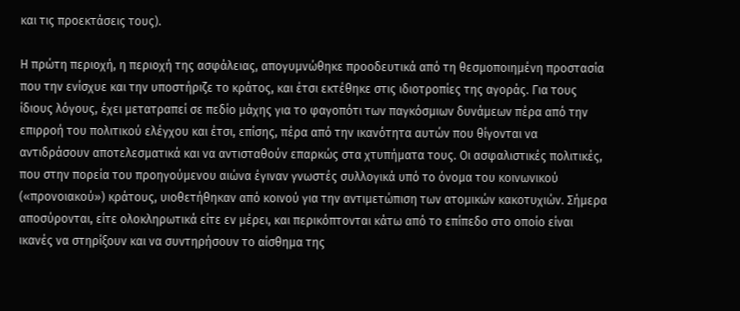και τις προεκτάσεις τους).

Η πρώτη περιοχή, η περιοχή της ασφάλειας, απογυμνώθηκε προοδευτικά από τη θεσμοποιημένη προστασία που την ενίσχυε και την υποστήριζε το κράτος, και έτσι εκτέθηκε στις ιδιοτροπίες της αγοράς. Για τους ίδιους λόγους, έχει μετατραπεί σε πεδίο μάχης για το φαγοπότι των παγκόσμιων δυνάμεων πέρα από την επιρροή του πολιτικού ελέγχου και έτσι, επίσης, πέρα από την ικανότητα αυτών που θίγονται να αντιδράσουν αποτελεσματικά και να αντισταθούν επαρκώς στα χτυπήματα τους. Οι ασφαλιστικές πολιτικές, που στην πορεία του προηγούμενου αιώνα έγιναν γνωστές συλλογικά υπό το όνομα του κοινωνικού («προνοιακού») κράτους, υιοθετήθηκαν από κοινού για την αντιμετώπιση των ατομικών κακοτυχιών. Σήμερα αποσύρονται, είτε ολοκληρωτικά είτε εν μέρει, και περικόπτονται κάτω από το επίπεδο στο οποίο είναι ικανές να στηρίξουν και να συντηρήσουν το αίσθημα της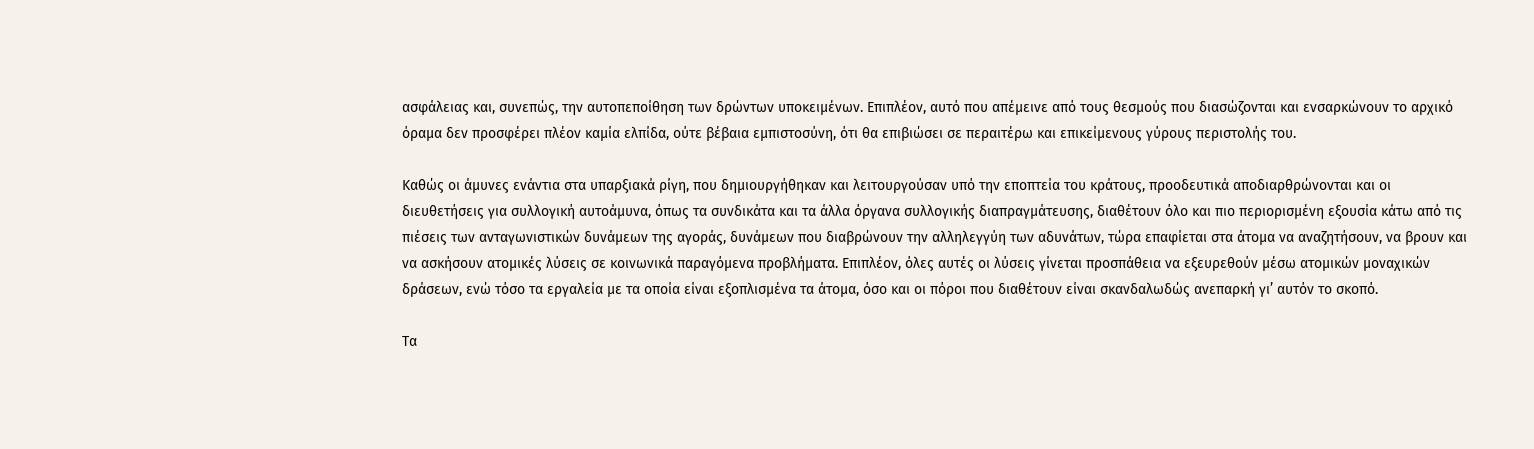ασφάλειας και, συνεπώς, την αυτοπεποίθηση των δρώντων υποκειμένων. Επιπλέον, αυτό που απέμεινε από τους θεσμούς που διασώζονται και ενσαρκώνουν το αρχικό όραμα δεν προσφέρει πλέον καμία ελπίδα, ούτε βέβαια εμπιστοσύνη, ότι θα επιβιώσει σε περαιτέρω και επικείμενους γύρους περιστολής του.

Καθώς οι άμυνες ενάντια στα υπαρξιακά ρίγη, που δημιουργήθηκαν και λειτουργούσαν υπό την εποπτεία του κράτους, προοδευτικά αποδιαρθρώνονται και οι διευθετήσεις για συλλογική αυτοάμυνα, όπως τα συνδικάτα και τα άλλα όργανα συλλογικής διαπραγμάτευσης, διαθέτουν όλο και πιο περιορισμένη εξουσία κάτω από τις πιέσεις των ανταγωνιστικών δυνάμεων της αγοράς, δυνάμεων που διαβρώνουν την αλληλεγγύη των αδυνάτων, τώρα επαφίεται στα άτομα να αναζητήσουν, να βρουν και να ασκήσουν ατομικές λύσεις σε κοινωνικά παραγόμενα προβλήματα. Επιπλέον, όλες αυτές οι λύσεις γίνεται προσπάθεια να εξευρεθούν μέσω ατομικών μοναχικών δράσεων, ενώ τόσο τα εργαλεία με τα οποία είναι εξοπλισμένα τα άτομα, όσο και οι πόροι που διαθέτουν είναι σκανδαλωδώς ανεπαρκή γι’ αυτόν το σκοπό.

Τα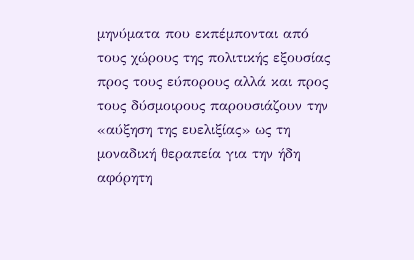μηνύματα που εκπέμπονται από τους χώρους της πολιτικής εξουσίας προς τους εύπορους αλλά και προς τους δύσμοιρους παρουσιάζουν την «αύξηση της ευελιξίας» ως τη μοναδική θεραπεία για την ήδη αφόρητη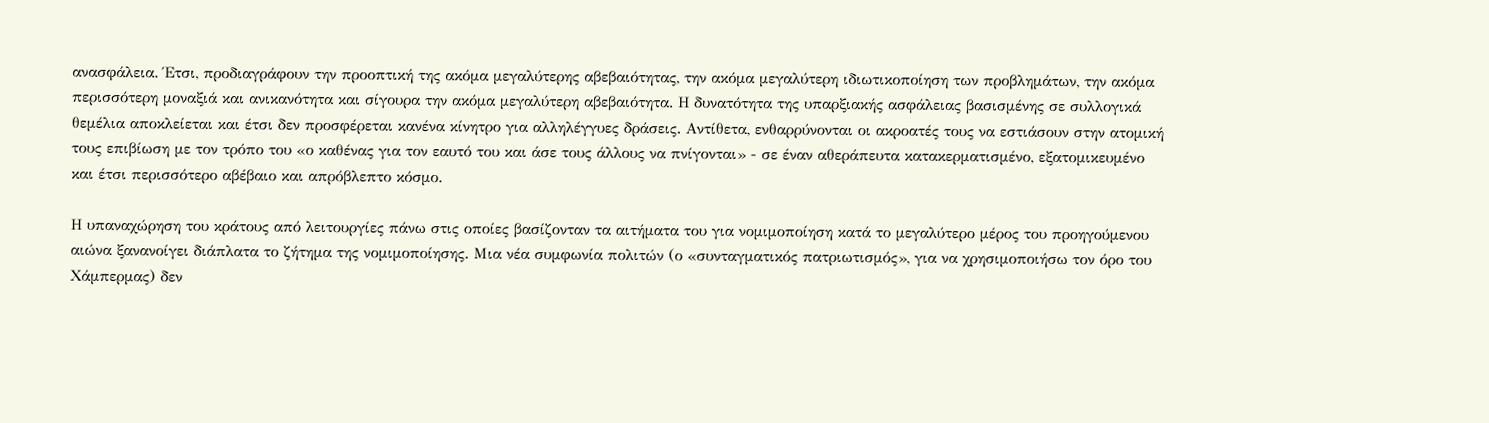ανασφάλεια. Έτσι, προδιαγράφουν την προοπτική της ακόμα μεγαλύτερης αβεβαιότητας, την ακόμα μεγαλύτερη ιδιωτικοποίηση των προβλημάτων, την ακόμα περισσότερη μοναξιά και ανικανότητα και σίγουρα την ακόμα μεγαλύτερη αβεβαιότητα. Η δυνατότητα της υπαρξιακής ασφάλειας βασισμένης σε συλλογικά θεμέλια αποκλείεται και έτσι δεν προσφέρεται κανένα κίνητρο για αλληλέγγυες δράσεις. Αντίθετα, ενθαρρύνονται οι ακροατές τους να εστιάσουν στην ατομική τους επιβίωση με τον τρόπο του «ο καθένας για τον εαυτό του και άσε τους άλλους να πνίγονται» - σε έναν αθεράπευτα κατακερματισμένο, εξατομικευμένο και έτσι περισσότερο αβέβαιο και απρόβλεπτο κόσμο.

Η υπαναχώρηση του κράτους από λειτουργίες πάνω στις οποίες βασίζονταν τα αιτήματα του για νομιμοποίηση κατά το μεγαλύτερο μέρος του προηγούμενου αιώνα ξανανοίγει διάπλατα το ζήτημα της νομιμοποίησης. Μια νέα συμφωνία πολιτών (ο «συνταγματικός πατριωτισμός», για να χρησιμοποιήσω τον όρο του Χάμπερμας) δεν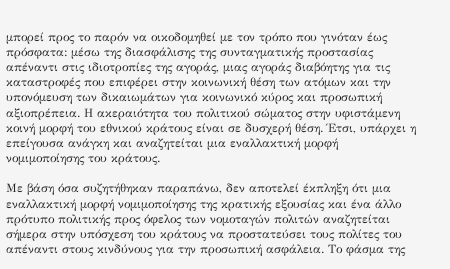μπορεί προς το παρόν να οικοδομηθεί με τον τρόπο που γινόταν έως πρόσφατα: μέσω της διασφάλισης της συνταγματικής προστασίας απέναντι στις ιδιοτροπίες της αγοράς, μιας αγοράς διαβόητης για τις καταστροφές που επιφέρει στην κοινωνική θέση των ατόμων και την υπονόμευση των δικαιωμάτων για κοινωνικό κύρος και προσωπική αξιοπρέπεια. Η ακεραιότητα του πολιτικού σώματος στην υφιστάμενη κοινή μορφή του εθνικού κράτους είναι σε δυσχερή θέση. Έτσι, υπάρχει η επείγουσα ανάγκη και αναζητείται μια εναλλακτική μορφή νομιμοποίησης του κράτους.

Με βάση όσα συζητήθηκαν παραπάνω, δεν αποτελεί έκπληξη ότι μια εναλλακτική μορφή νομιμοποίησης της κρατικής εξουσίας και ένα άλλο πρότυπο πολιτικής προς όφελος των νομοταγών πολιτών αναζητείται σήμερα στην υπόσχεση του κράτους να προστατεύσει τους πολίτες του απέναντι στους κινδύνους για την προσωπική ασφάλεια. Το φάσμα της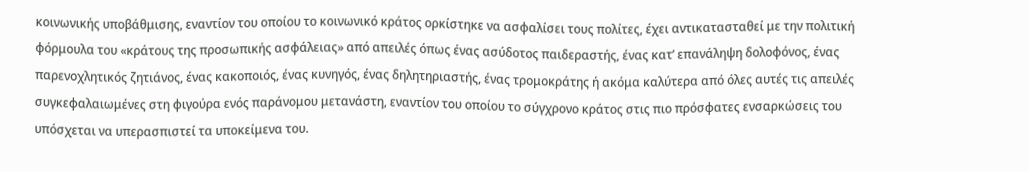κοινωνικής υποβάθμισης, εναντίον του οποίου το κοινωνικό κράτος ορκίστηκε να ασφαλίσει τους πολίτες, έχει αντικατασταθεί με την πολιτική φόρμουλα του «κράτους της προσωπικής ασφάλειας» από απειλές όπως ένας ασύδοτος παιδεραστής, ένας κατ’ επανάληψη δολοφόνος, ένας παρενοχλητικός ζητιάνος, ένας κακοποιός, ένας κυνηγός, ένας δηλητηριαστής, ένας τρομοκράτης ή ακόμα καλύτερα από όλες αυτές τις απειλές συγκεφαλαιωμένες στη φιγούρα ενός παράνομου μετανάστη, εναντίον του οποίου το σύγχρονο κράτος στις πιο πρόσφατες ενσαρκώσεις του υπόσχεται να υπερασπιστεί τα υποκείμενα του.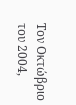Τον Οκτώβριο του 2004,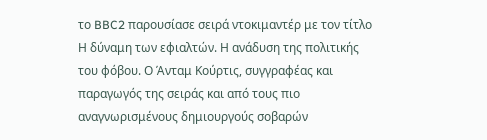το BBC2 παρουσίασε σειρά ντοκιμαντέρ με τον τίτλο Η δύναμη των εφιαλτών. Η ανάδυση της πολιτικής του φόβου. Ο Άνταμ Κούρτις, συγγραφέας και παραγωγός της σειράς και από τους πιο αναγνωρισμένους δημιουργούς σοβαρών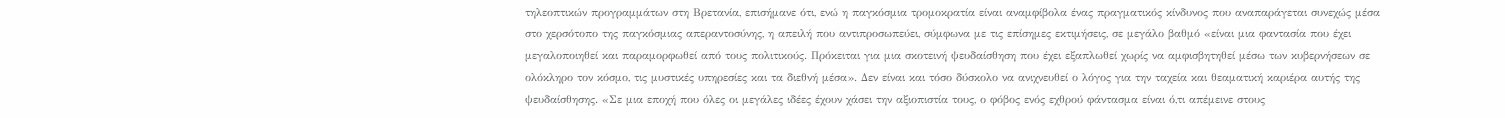τηλεοπτικών προγραμμάτων στη Βρετανία, επισήμανε ότι, ενώ η παγκόσμια τρομοκρατία είναι αναμφίβολα ένας πραγματικός κίνδυνος που αναπαράγεται συνεχώς μέσα στο χερσότοπο της παγκόσμιας απεραντοσύνης, η απειλή που αντιπροσωπεύει, σύμφωνα με τις επίσημες εκτιμήσεις, σε μεγάλο βαθμό «είναι μια φαντασία που έχει μεγαλοποιηθεί και παραμορφωθεί από τους πολιτικούς. Πρόκειται για μια σκοτεινή ψευδαίσθηση που έχει εξαπλωθεί χωρίς να αμφισβητηθεί μέσω των κυβερνήσεων σε ολόκληρο τον κόσμο, τις μυστικές υπηρεσίες και τα διεθνή μέσα». Δεν είναι και τόσο δύσκολο να ανιχνευθεί ο λόγος για την ταχεία και θεαματική καριέρα αυτής της ψευδαίσθησης. «Σε μια εποχή που όλες οι μεγάλες ιδέες έχουν χάσει την αξιοπιστία τους, ο φόβος ενός εχθρού φάντασμα είναι ό,τι απέμεινε στους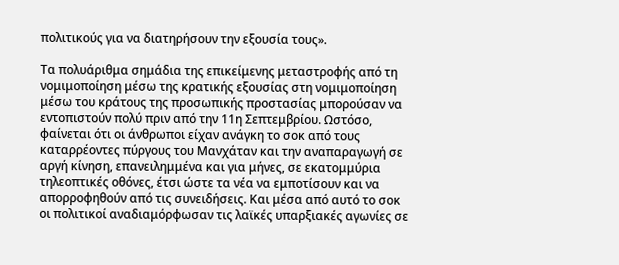πολιτικούς για να διατηρήσουν την εξουσία τους».

Τα πολυάριθμα σημάδια της επικείμενης μεταστροφής από τη νομιμοποίηση μέσω της κρατικής εξουσίας στη νομιμοποίηση μέσω του κράτους της προσωπικής προστασίας μπορούσαν να εντοπιστούν πολύ πριν από την 11η Σεπτεμβρίου. Ωστόσο, φαίνεται ότι οι άνθρωποι είχαν ανάγκη το σοκ από τους καταρρέοντες πύργους του Μανχάταν και την αναπαραγωγή σε αργή κίνηση, επανειλημμένα και για μήνες, σε εκατομμύρια τηλεοπτικές οθόνες, έτσι ώστε τα νέα να εμποτίσουν και να απορροφηθούν από τις συνειδήσεις. Και μέσα από αυτό το σοκ οι πολιτικοί αναδιαμόρφωσαν τις λαϊκές υπαρξιακές αγωνίες σε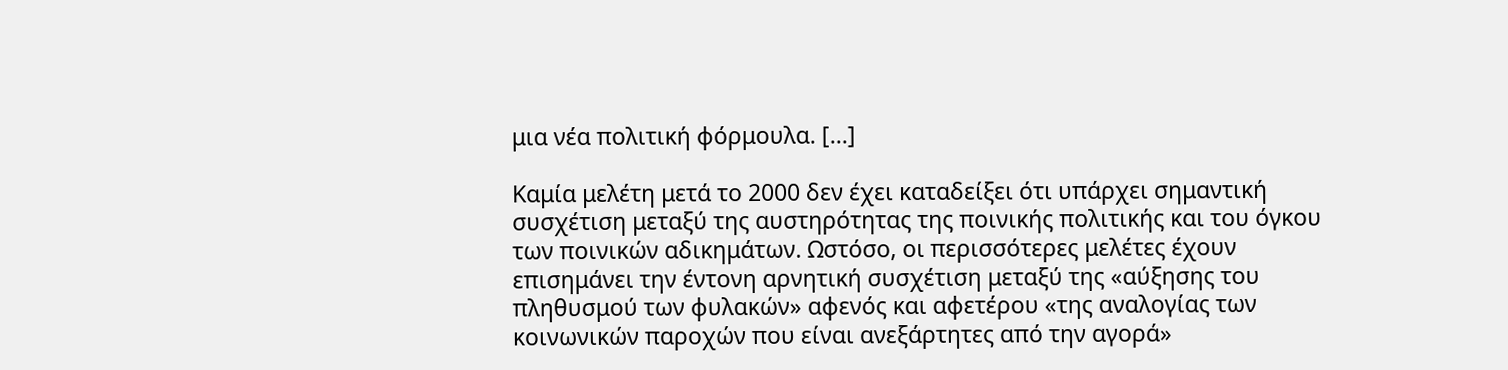μια νέα πολιτική φόρμουλα. [...]

Καμία μελέτη μετά το 2000 δεν έχει καταδείξει ότι υπάρχει σημαντική συσχέτιση μεταξύ της αυστηρότητας της ποινικής πολιτικής και του όγκου των ποινικών αδικημάτων. Ωστόσο, οι περισσότερες μελέτες έχουν επισημάνει την έντονη αρνητική συσχέτιση μεταξύ της «αύξησης του πληθυσμού των φυλακών» αφενός και αφετέρου «της αναλογίας των κοινωνικών παροχών που είναι ανεξάρτητες από την αγορά»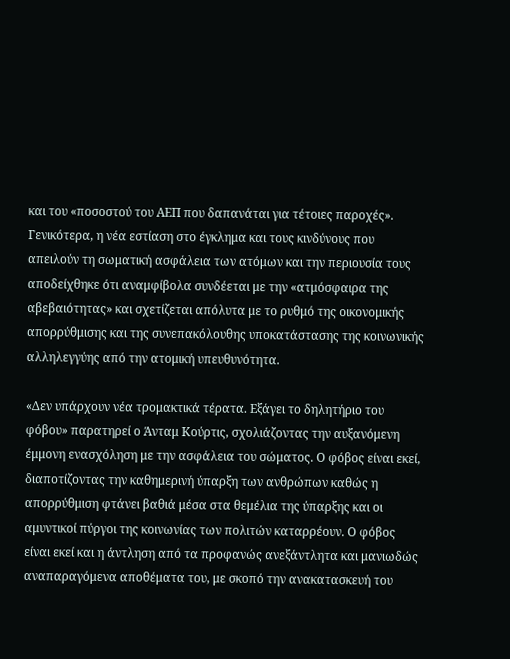και του «ποσοστού του ΑΕΠ που δαπανάται για τέτοιες παροχές». Γενικότερα, η νέα εστίαση στο έγκλημα και τους κινδύνους που απειλούν τη σωματική ασφάλεια των ατόμων και την περιουσία τους αποδείχθηκε ότι αναμφίβολα συνδέεται με την «ατμόσφαιρα της αβεβαιότητας» και σχετίζεται απόλυτα με το ρυθμό της οικονομικής απορρύθμισης και της συνεπακόλουθης υποκατάστασης της κοινωνικής αλληλεγγύης από την ατομική υπευθυνότητα.

«Δεν υπάρχουν νέα τρομακτικά τέρατα. Εξάγει το δηλητήριο του φόβου» παρατηρεί ο Άνταμ Κούρτις, σχολιάζοντας την αυξανόμενη έμμονη ενασχόληση με την ασφάλεια του σώματος. Ο φόβος είναι εκεί, διαποτίζοντας την καθημερινή ύπαρξη των ανθρώπων καθώς η απορρύθμιση φτάνει βαθιά μέσα στα θεμέλια της ύπαρξης και οι αμυντικοί πύργοι της κοινωνίας των πολιτών καταρρέουν. Ο φόβος είναι εκεί και η άντληση από τα προφανώς ανεξάντλητα και μανιωδώς αναπαραγόμενα αποθέματα του, με σκοπό την ανακατασκευή του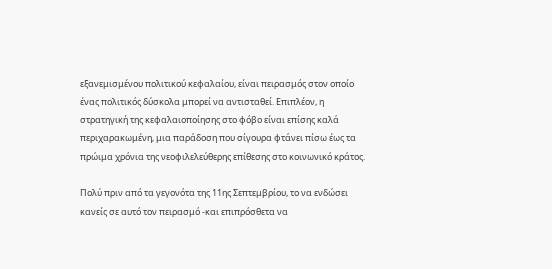εξανεμισμένου πολιτικού κεφαλαίου, είναι πειρασμός στον οποίο ένας πολιτικός δύσκολα μπορεί να αντισταθεί. Επιπλέον, η στρατηγική της κεφαλαιοποίησης στο φόβο είναι επίσης καλά περιχαρακωμένη, μια παράδοση που σίγουρα φτάνει πίσω έως τα πρώιμα χρόνια της νεοφιλελεύθερης επίθεσης στο κοινωνικό κράτος.

Πολύ πριν από τα γεγονότα της 11ης Σεπτεμβρίου, το να ενδώσει κανείς σε αυτό τον πειρασμό -και επιπρόσθετα να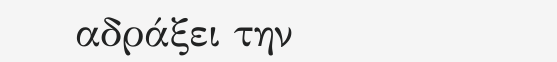αδράξει την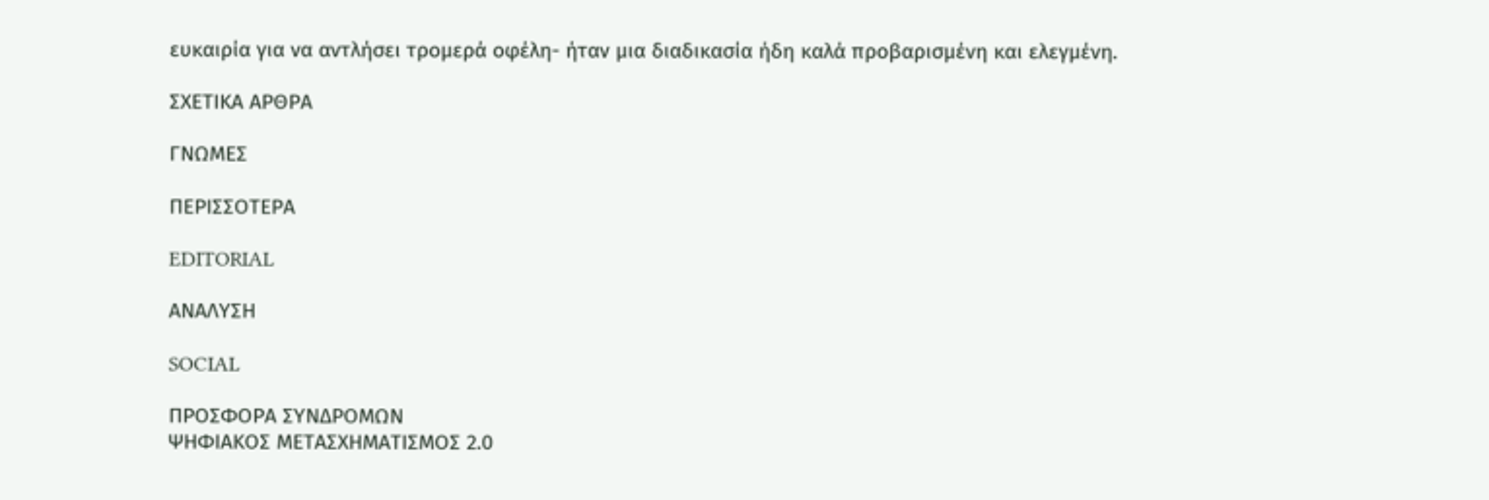ευκαιρία για να αντλήσει τρομερά οφέλη- ήταν μια διαδικασία ήδη καλά προβαρισμένη και ελεγμένη.

ΣΧΕΤΙΚΑ ΑΡΘΡΑ

ΓΝΩΜΕΣ

ΠΕΡΙΣΣΟΤΕΡΑ

EDITORIAL

ΑΝΑΛΥΣΗ

SOCIAL

ΠΡΟΣΦΟΡΑ ΣΥΝΔΡΟΜΩΝ
ΨΗΦΙΑΚΟΣ ΜΕΤΑΣΧΗΜΑΤΙΣΜΟΣ 2.0